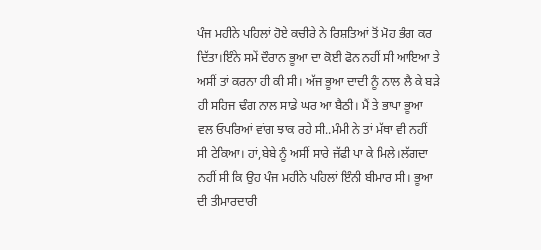ਪੰਜ ਮਹੀਨੇ ਪਹਿਲਾਂ ਹੋਏ ਕਚੀਰੇ ਨੇ ਰਿਸ਼ਤਿਆਂ ਤੋਂ ਮੋਹ ਭੰਗ ਕਰ ਦਿੱਤਾ।ਇੰਨੇ ਸਮੇਂ ਦੌਰਾਨ ਭੂਆ ਦਾ ਕੋਈ ਫੋਨ ਨਹੀਂ ਸੀ ਆਇਆ ਤੇ ਅਸੀਂ ਤਾਂ ਕਰਨਾ ਹੀ ਕੀ ਸੀ। ਅੱਜ ਭੂਆ ਦਾਦੀ ਨੂੰ ਨਾਲ ਲੈ ਕੇ ਬੜੇ ਹੀ ਸਹਿਜ ਢੰਗ ਨਾਲ ਸਾਡੇ ਘਰ ਆ ਬੈਠੀ। ਮੈਂ ਤੇ ਭਾਪਾ ਭੂਆ ਵਲ ਓਪਰਿਆਂ ਵਾਂਗ ਝਾਕ ਰਹੇ ਸੀ..ਮੰਮੀ ਨੇ ਤਾਂ ਮੱਥਾ ਵੀ ਨਹੀਂ ਸੀ ਟੇਕਿਆ। ਹਾਂ,ਬੇਬੇ ਨੂੰ ਅਸੀਂ ਸਾਰੇ ਜੱਫੀ ਪਾ ਕੇ ਮਿਲੇ।ਲੱਗਦਾ ਨਹੀਂ ਸੀ ਕਿ ਉਹ ਪੰਜ ਮਹੀਨੇ ਪਹਿਲਾਂ ਇੰਨੀ ਬੀਮਾਰ ਸੀ। ਭੂਆ ਦੀ ਤੀਮਾਰਦਾਰੀ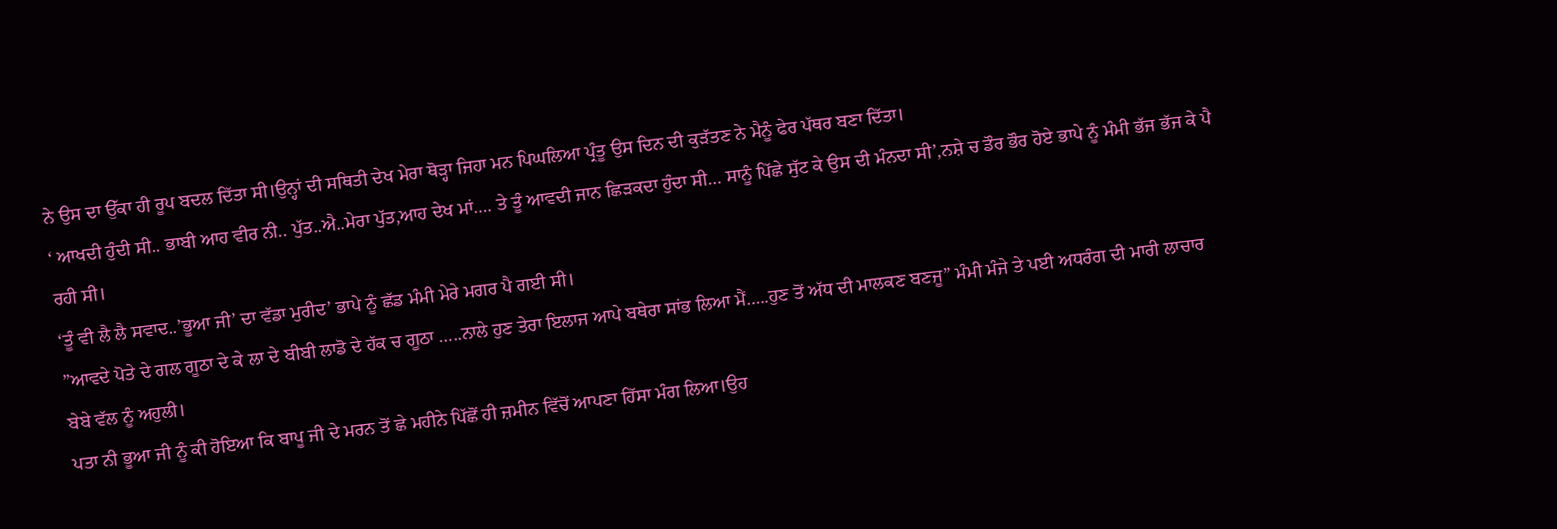ਨੇ ਉਸ ਦਾ ਉੱਕਾ ਹੀ ਰੂਪ ਬਦਲ ਦਿੱਤਾ ਸੀ।ਉਨ੍ਹਾਂ ਦੀ ਸਥਿਤੀ ਦੇਖ ਮੇਰਾ ਥੋੜ੍ਹਾ ਜਿਹਾ ਮਨ ਪਿਘਲਿਆ ਪ੍ਰੰਤੂ ਉਸ ਦਿਨ ਦੀ ਕੁੜੱਤਣ ਨੇ ਮੈਨੂੰ ਫੇਰ ਪੱਥਰ ਬਣਾ ਦਿੱਤਾ।
‘ ਆਖਦੀ ਹੁੰਦੀ ਸੀ.. ਭਾਬੀ ਆਹ ਵੀਰ ਨੀ.. ਪੁੱਤ..ਐ..ਮੇਰਾ ਪੁੱਤ,ਆਹ ਦੇਖ ਮਾਂ…. ਤੇ ਤੂੰ ਆਵਦੀ ਜਾਨ ਛਿੜਕਦਾ ਹੁੰਦਾ ਸੀ… ਸਾਨੂੰ ਪਿੱਛੇ ਸੁੱਟ ਕੇ ਉਸ ਦੀ ਮੰਨਦਾ ਸੀ’,ਨਸ਼ੇ ਚ ਡੌਰ ਭੌਰ ਹੋਏ ਭਾਪੇ ਨੂੰ ਮੰਮੀ ਭੱਜ ਭੱਜ ਕੇ ਪੈ ਰਹੀ ਸੀ।
‘ਤੂੰ ਵੀ ਲੈ ਲੈ ਸਵਾਦ..’ਭੂਆ ਜੀ’ ਦਾ ਵੱਡਾ ਮੁਰੀਦ’ ਭਾਪੇ ਨੂੰ ਛੱਡ ਮੰਮੀ ਮੇਰੇ ਮਗਰ ਪੈ ਗਈ ਸੀ।
”ਆਵਦੇ ਪੋਤੇ ਦੇ ਗਲ ਗੂਠਾ ਦੇ ਕੇ ਲਾ ਦੇ ਬੀਬੀ ਲਾਡੋ ਦੇ ਹੱਕ ਚ ਗੂਠਾ …..ਨਾਲੇ ਹੁਣ ਤੇਰਾ ਇਲਾਜ ਆਪੇ ਬਥੇਰਾ ਸਾਂਭ ਲਿਆ ਮੈਂ…..ਹੁਣ ਤੋਂ ਅੱਧ ਦੀ ਮਾਲਕਣ ਬਣਜੂ” ਮੰਮੀ ਮੰਜੇ ਤੇ ਪਈ ਅਧਰੰਗ ਦੀ ਮਾਰੀ ਲਾਚਾਰ ਬੇਬੇ ਵੱਲ ਨੂੰ ਅਹੁਲੀ।
ਪਤਾ ਨੀ ਭੂਆ ਜੀ ਨੂੰ ਕੀ ਹੋਇਆ ਕਿ ਬਾਪੂ ਜੀ ਦੇ ਮਰਨ ਤੋਂ ਛੇ ਮਹੀਨੇ ਪਿੱਛੋਂ ਹੀ ਜ਼ਮੀਨ ਵਿੱਚੋਂ ਆਪਣਾ ਹਿੱਸਾ ਮੰਗ ਲਿਆ।ਉਹ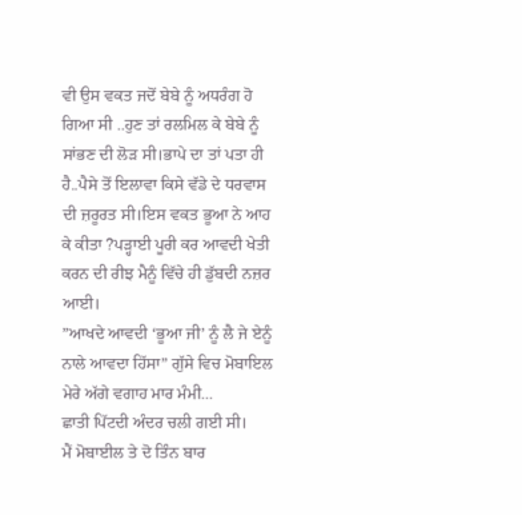ਵੀ ਉਸ ਵਕਤ ਜਦੋਂ ਬੇਬੇ ਨੂੰ ਅਧਰੰਗ ਹੋ ਗਿਆ ਸੀ ..ਹੁਣ ਤਾਂ ਰਲਮਿਲ ਕੇ ਬੇਬੇ ਨੂੰ ਸਾਂਭਣ ਦੀ ਲੋੜ ਸੀ।ਭਾਪੇ ਦਾ ਤਾਂ ਪਤਾ ਹੀ ਹੈ..ਪੈਸੇ ਤੋਂ ਇਲਾਵਾ ਕਿਸੇ ਵੱਡੇ ਦੇ ਧਰਵਾਸ ਦੀ ਜ਼ਰੂਰਤ ਸੀ।ਇਸ ਵਕਤ ਭੂਆ ਨੇ ਆਹ ਕੇ ਕੀਤਾ ?ਪੜ੍ਹਾਈ ਪੂਰੀ ਕਰ ਆਵਦੀ ਖੇਤੀ ਕਰਨ ਦੀ ਰੀਝ ਮੈਨੂੰ ਵਿੱਚੇ ਹੀ ਡੁੱਬਦੀ ਨਜ਼ਰ ਆਈ।
”ਆਖਦੇ ਆਵਦੀ ‘ਭੂਆ ਜੀ’ ਨੂੰ ਲੈ ਜੇ ਏਨੂੰ ਨਾਲੇ ਆਵਦਾ ਹਿੱਸਾ” ਗੁੱਸੇ ਵਿਚ ਮੋਬਾਇਲ ਮੇਰੇ ਅੱਗੇ ਵਗਾਹ ਮਾਰ ਮੰਮੀ...
ਛਾਤੀ ਪਿੱਟਦੀ ਅੰਦਰ ਚਲੀ ਗਈ ਸੀ।
ਮੈਂ ਮੋਬਾਈਲ ਤੇ ਦੋ ਤਿੰਨ ਬਾਰ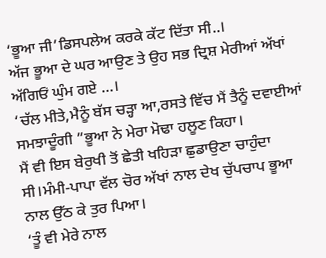‘ਭੂਆ ਜੀ’ਡਿਸਪਲੇਅ ਕਰਕੇ ਕੱਟ ਦਿੱਤਾ ਸੀ..।
ਅੱਜ ਭੂਆ ਦੇ ਘਰ ਆਉਣ ਤੇ ਉਹ ਸਭ ਦ੍ਰਿਸ਼ ਮੇਰੀਆਂ ਅੱਖਾਂ ਅੱਗਿਓਂ ਘੁੰਮ ਗਏ …।
‘ਚੱਲ ਮੀਤੇ,ਮੈਨੂੰ ਬੱਸ ਚੜ੍ਹਾ ਆ,ਰਸਤੇ ਵਿੱਚ ਮੈਂ ਤੈਨੂੰ ਦਵਾਈਆਂ ਸਮਝਾਦੂੰਗੀ ”ਭੂਆ ਨੇ ਮੇਰਾ ਮੋਢਾ ਹਲੂਣ ਕਿਹਾ।
ਮੈਂ ਵੀ ਇਸ ਬੇਰੁਖੀ ਤੋਂ ਛੇਤੀ ਖਹਿੜਾ ਛੁਡਾਉਣਾ ਚਾਹੁੰਦਾ ਸੀ।ਮੰਮੀ-ਪਾਪਾ ਵੱਲ ਚੋਰ ਅੱਖਾਂ ਨਾਲ ਦੇਖ ਚੁੱਪਚਾਪ ਭੂਆ ਨਾਲ ਉੱਠ ਕੇ ਤੁਰ ਪਿਆ।
‘ਤੂੰ ਵੀ ਮੇਰੇ ਨਾਲ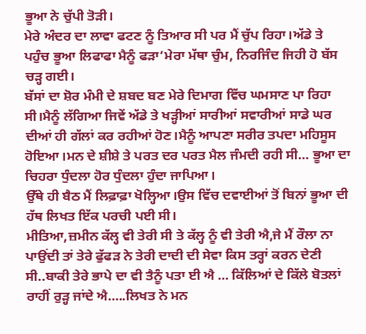ਭੂਆ ਨੇ ਚੁੱਪੀ ਤੋੜੀ।
ਮੇਰੇ ਅੰਦਰ ਦਾ ਲਾਵਾ ਫਟਣ ਨੂੰ ਤਿਆਰ ਸੀ ਪਰ ਮੈਂ ਚੁੱਪ ਰਿਹਾ।ਅੱਡੇ ਤੇ ਪਹੁੰਚ ਭੂਆ ਲਿਫਾਫਾ ਮੈਨੂੰ ਫੜਾ’ਮੇਰਾ ਮੱਥਾ ਚੁੰਮ, ਨਿਰਜਿੰਦ ਜਿਹੀ ਹੋ ਬੱਸ ਚੜ੍ਹ ਗਈ।
ਬੱਸਾਂ ਦਾ ਸ਼ੋਰ ਮੰਮੀ ਦੇ ਸ਼ਬਦ ਬਣ ਮੇਰੇ ਦਿਮਾਗ ਵਿੱਚ ਘਮਸਾਣ ਪਾ ਰਿਹਾ ਸੀ।ਮੈਨੂੰ ਲੱਗਿਆ ਜਿਵੇਂ ਅੱਡੇ ਤੇ ਖੜ੍ਹੀਆਂ ਸਾਰੀਆਂ ਸਵਾਰੀਆਂ ਸਾਡੇ ਘਰ ਦੀਆਂ ਹੀ ਗੱਲਾਂ ਕਰ ਰਹੀਆਂ ਹੋਣ।ਮੈਨੂੰ ਆਪਣਾ ਸਰੀਰ ਤਪਦਾ ਮਹਿਸੂਸ ਹੋਇਆ।ਮਨ ਦੇ ਸ਼ੀਸ਼ੇ ਤੇ ਪਰਤ ਦਰ ਪਰਤ ਮੈਲ ਜੰਮਦੀ ਰਹੀ ਸੀ… ਭੂਆ ਦਾ ਚਿਹਰਾ ਧੁੰਦਲਾ ਹੋਰ ਧੁੰਦਲਾ ਹੁੰਦਾ ਜਾਪਿਆ।
ਉੱਥੇ ਹੀ ਬੈਠ ਮੈਂ ਲਿਫ਼ਾਫ਼ਾ ਖੋਲ੍ਹਿਆ।ਉਸ ਵਿੱਚ ਦਵਾਈਆਂ ਤੋਂ ਬਿਨਾਂ ਭੂਆ ਦੀ ਹੱਥ ਲਿਖਤ ਇੱਕ ਪਰਚੀ ਪਈ ਸੀ।
ਮੀਤਿਆ,ਜ਼ਮੀਨ ਕੱਲ੍ਹ ਵੀ ਤੇਰੀ ਸੀ ਤੇ ਕੱਲ੍ਹ ਨੂੰ ਵੀ ਤੇਰੀ ਐ,ਜੇ ਮੈਂ ਰੌਲਾ ਨਾ ਪਾਉਂਦੀ ਤਾਂ ਤੇਰੇ ਫੁੱਫੜ ਨੇ ਤੇਰੀ ਦਾਦੀ ਦੀ ਸੇਵਾ ਕਿਸ ਤਰ੍ਹਾਂ ਕਰਨ ਦੇਣੀ ਸੀ..ਬਾਕੀ ਤੇਰੇ ਭਾਪੇ ਦਾ ਵੀ ਤੈਨੂੰ ਪਤਾ ਈ ਐ … ਕਿੱਲਿਆਂ ਦੇ ਕਿੱਲੇ ਬੋਤਲਾਂ ਰਾਹੀਂ ਰੁੜ੍ਹ ਜਾਂਦੇ ਐ…..ਲਿਖਤ ਨੇ ਮਨ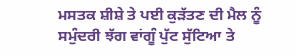ਮਸਤਕ ਸ਼ੀਸ਼ੇ ਤੇ ਪਈ ਕੁੜੱਤਣ ਦੀ ਮੈਲ ਨੂੰ ਸਮੁੰਦਰੀ ਝੱਗ ਵਾਂਗੂੰ ਪੁੱਟ ਸੁੱਟਿਆ ਤੇ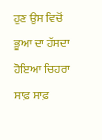ਹੁਣ ਉਸ ਵਿਚੋਂ ਭੂਆ ਦਾ ਹੱਸਦਾ ਹੋਇਆ ਚਿਹਰਾ ਸਾਫ਼ ਸਾਫ਼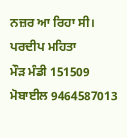ਨਜ਼ਰ ਆ ਰਿਹਾ ਸੀ।
ਪਰਦੀਪ ਮਹਿਤਾ
ਮੌੜ ਮੰਡੀ 151509
ਮੋਬਾਈਲ 9464587013